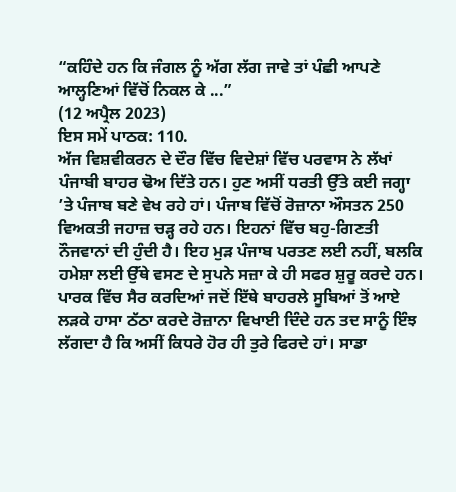“ਕਹਿੰਦੇ ਹਨ ਕਿ ਜੰਗਲ ਨੂੰ ਅੱਗ ਲੱਗ ਜਾਵੇ ਤਾਂ ਪੰਛੀ ਆਪਣੇ ਆਲ੍ਹਣਿਆਂ ਵਿੱਚੋਂ ਨਿਕਲ ਕੇ ...”
(12 ਅਪ੍ਰੈਲ 2023)
ਇਸ ਸਮੇਂ ਪਾਠਕ: 110.
ਅੱਜ ਵਿਸ਼ਵੀਕਰਨ ਦੇ ਦੌਰ ਵਿੱਚ ਵਿਦੇਸ਼ਾਂ ਵਿੱਚ ਪਰਵਾਸ ਨੇ ਲੱਖਾਂ ਪੰਜਾਬੀ ਬਾਹਰ ਢੋਅ ਦਿੱਤੇ ਹਨ। ਹੁਣ ਅਸੀਂ ਧਰਤੀ ਉੱਤੇ ਕਈ ਜਗ੍ਹਾ ’ਤੇ ਪੰਜਾਬ ਬਣੇ ਵੇਖ ਰਹੇ ਹਾਂ। ਪੰਜਾਬ ਵਿੱਚੋਂ ਰੋਜ਼ਾਨਾ ਔਸਤਨ 250 ਵਿਅਕਤੀ ਜਹਾਜ਼ ਚੜ੍ਹ ਰਹੇ ਹਨ। ਇਹਨਾਂ ਵਿੱਚ ਬਹੁ-ਗਿਣਤੀ ਨੌਜਵਾਨਾਂ ਦੀ ਹੁੰਦੀ ਹੈ। ਇਹ ਮੁੜ ਪੰਜਾਬ ਪਰਤਣ ਲਈ ਨਹੀਂ, ਬਲਕਿ ਹਮੇਸ਼ਾ ਲਈ ਉੱਥੇ ਵਸਣ ਦੇ ਸੁਪਨੇ ਸਜ਼ਾ ਕੇ ਹੀ ਸਫਰ ਸ਼ੁਰੂ ਕਰਦੇ ਹਨ। ਪਾਰਕ ਵਿੱਚ ਸੈਰ ਕਰਦਿਆਂ ਜਦੋਂ ਇੱਥੇ ਬਾਹਰਲੇ ਸੂਬਿਆਂ ਤੋਂ ਆਏ ਲੜਕੇ ਹਾਸਾ ਠੱਠਾ ਕਰਦੇ ਰੋਜ਼ਾਨਾ ਵਿਖਾਈ ਦਿੰਦੇ ਹਨ ਤਦ ਸਾਨੂੰ ਇੰਝ ਲੱਗਦਾ ਹੈ ਕਿ ਅਸੀਂ ਕਿਧਰੇ ਹੋਰ ਹੀ ਤੁਰੇ ਫਿਰਦੇ ਹਾਂ। ਸਾਡਾ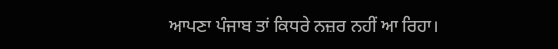ਆਪਣਾ ਪੰਜਾਬ ਤਾਂ ਕਿਧਰੇ ਨਜ਼ਰ ਨਹੀਂ ਆ ਰਿਹਾ।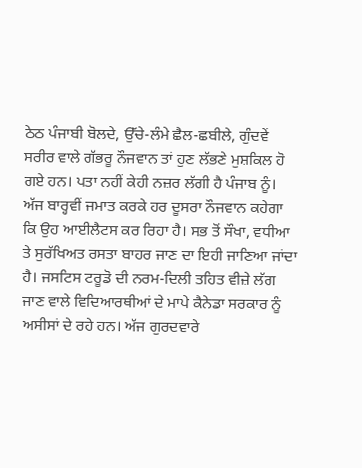ਠੇਠ ਪੰਜਾਬੀ ਬੋਲਦੇ, ਉੱਚੇ-ਲੰਮੇ ਛੈਲ-ਛਬੀਲੇ, ਗੁੰਦਵੇਂ ਸਰੀਰ ਵਾਲੇ ਗੱਭਰੂ ਨੌਜਵਾਨ ਤਾਂ ਹੁਣ ਲੱਭਣੇ ਮੁਸ਼ਕਿਲ ਹੋ ਗਏ ਹਨ। ਪਤਾ ਨਹੀਂ ਕੇਹੀ ਨਜ਼ਰ ਲੱਗੀ ਹੈ ਪੰਜਾਬ ਨੂੰ।
ਅੱਜ ਬਾਰ੍ਹਵੀਂ ਜਮਾਤ ਕਰਕੇ ਹਰ ਦੂਸਰਾ ਨੌਜਵਾਨ ਕਹੇਗਾ ਕਿ ਉਹ ਆਈਲੈਟਸ ਕਰ ਰਿਹਾ ਹੈ। ਸਭ ਤੋਂ ਸੌਖਾ, ਵਧੀਆ ਤੇ ਸੁਰੱਖਿਅਤ ਰਸਤਾ ਬਾਹਰ ਜਾਣ ਦਾ ਇਹੀ ਜਾਣਿਆ ਜਾਂਦਾ ਹੈ। ਜਸਟਿਸ ਟਰੂਡੋ ਦੀ ਨਰਮ-ਦਿਲੀ ਤਹਿਤ ਵੀਜ਼ੇ ਲੱਗ ਜਾਣ ਵਾਲੇ ਵਿਦਿਆਰਥੀਆਂ ਦੇ ਮਾਪੇ ਕੈਨੇਡਾ ਸਰਕਾਰ ਨੂੰ ਅਸੀਸਾਂ ਦੇ ਰਹੇ ਹਨ। ਅੱਜ ਗੁਰਦਵਾਰੇ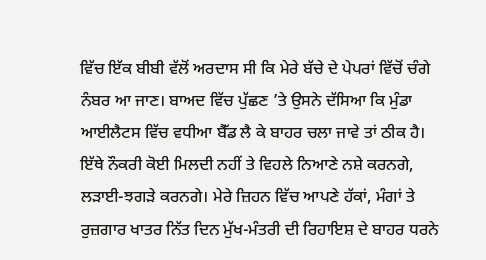ਵਿੱਚ ਇੱਕ ਬੀਬੀ ਵੱਲੋਂ ਅਰਦਾਸ ਸੀ ਕਿ ਮੇਰੇ ਬੱਚੇ ਦੇ ਪੇਪਰਾਂ ਵਿੱਚੋਂ ਚੰਗੇ ਨੰਬਰ ਆ ਜਾਣ। ਬਾਅਦ ਵਿੱਚ ਪੁੱਛਣ ’ਤੇ ਉਸਨੇ ਦੱਸਿਆ ਕਿ ਮੁੰਡਾ ਆਈਲੈਟਸ ਵਿੱਚ ਵਧੀਆ ਬੈੱਡ ਲੈ ਕੇ ਬਾਹਰ ਚਲਾ ਜਾਵੇ ਤਾਂ ਠੀਕ ਹੈ। ਇੱਥੇ ਨੌਕਰੀ ਕੋਈ ਮਿਲਦੀ ਨਹੀਂ ਤੇ ਵਿਹਲੇ ਨਿਆਣੇ ਨਸ਼ੇ ਕਰਨਗੇ, ਲੜਾਈ-ਝਗੜੇ ਕਰਨਗੇ। ਮੇਰੇ ਜ਼ਿਹਨ ਵਿੱਚ ਆਪਣੇ ਹੱਕਾਂ, ਮੰਗਾਂ ਤੇ ਰੁਜ਼ਗਾਰ ਖਾਤਰ ਨਿੱਤ ਦਿਨ ਮੁੱਖ-ਮੰਤਰੀ ਦੀ ਰਿਹਾਇਸ਼ ਦੇ ਬਾਹਰ ਧਰਨੇ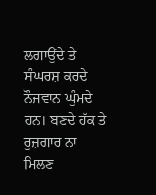ਲਗਾਉਂਦੇ ਤੇ ਸੰਘਰਸ਼ ਕਰਦੇ ਨੌਜਵਾਨ ਘੁੰਮਦੇ ਹਨ। ਬਣਦੇ ਹੱਕ ਤੇ ਰੁਜ਼ਗਾਰ ਨਾ ਮਿਲਣ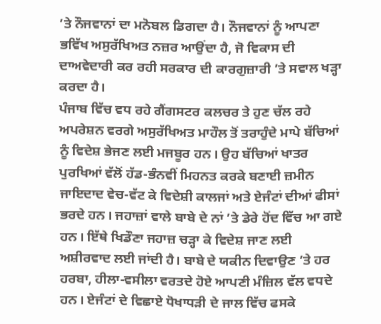’ਤੇ ਨੌਜਵਾਨਾਂ ਦਾ ਮਨੋਬਲ ਡਿਗਦਾ ਹੈ। ਨੌਜਵਾਨਾਂ ਨੂੰ ਆਪਣਾ ਭਵਿੱਖ ਅਸੁਰੱਖਿਅਤ ਨਜ਼ਰ ਆਉਂਦਾ ਹੈ, ਜੋ ਵਿਕਾਸ ਦੀ ਦਾਅਵੇਦਾਰੀ ਕਰ ਰਹੀ ਸਰਕਾਰ ਦੀ ਕਾਰਗੁਜ਼ਾਰੀ ’ਤੇ ਸਵਾਲ ਖੜ੍ਹਾ ਕਰਦਾ ਹੈ।
ਪੰਜਾਬ ਵਿੱਚ ਵਧ ਰਹੇ ਗੈਂਗਸਟਰ ਕਲਚਰ ਤੇ ਹੁਣ ਚੱਲ ਰਹੇ ਅਪਰੇਸ਼ਨ ਵਰਗੇ ਅਸੁਰੱਖਿਅਤ ਮਾਹੌਲ ਤੋਂ ਤਰਾਹੁੰਦੇ ਮਾਪੇ ਬੱਚਿਆਂ ਨੂੰ ਵਿਦੇਸ਼ ਭੇਜਣ ਲਈ ਮਜਬੂਰ ਹਨ। ਉਹ ਬੱਚਿਆਂ ਖਾਤਰ ਪੁਰਖਿਆਂ ਵੱਲੋਂ ਹੱਡ-ਭੰਨਵੀਂ ਮਿਹਨਤ ਕਰਕੇ ਬਣਾਈ ਜ਼ਮੀਨ ਜਾਇਦਾਦ ਵੇਚ-ਵੱਟ ਕੇ ਵਿਦੇਸ਼ੀ ਕਾਲਜਾਂ ਅਤੇ ਏਜੰਟਾਂ ਦੀਆਂ ਫੀਸਾਂ ਭਰਦੇ ਹਨ। ਜਹਾਜ਼ਾਂ ਵਾਲੇ ਬਾਬੇ ਦੇ ਨਾਂ ’ਤੇ ਡੇਰੇ ਹੋਂਦ ਵਿੱਚ ਆ ਗਏ ਹਨ। ਇੱਥੇ ਖਿਡੌਣਾ ਜਹਾਜ਼ ਚੜ੍ਹਾ ਕੇ ਵਿਦੇਸ਼ ਜਾਣ ਲਈ ਅਸ਼ੀਰਵਾਦ ਲਈ ਜਾਂਦੀ ਹੈ। ਬਾਬੇ ਦੇ ਯਕੀਨ ਦਿਵਾਉਣ ’ਤੇ ਹਰ ਹਰਬਾ, ਹੀਲਾ-ਵਸੀਲਾ ਵਰਤਦੇ ਹੋਏ ਆਪਣੀ ਮੰਜ਼ਿਲ ਵੱਲ ਵਧਦੇ ਹਨ। ਏਜੰਟਾਂ ਦੇ ਵਿਛਾਏ ਧੋਖਾਧੜੀ ਦੇ ਜਾਲ ਵਿੱਚ ਫਸਕੇ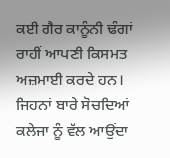ਕਈ ਗੈਰ ਕਾਨੂੰਨੀ ਢੰਗਾਂ ਰਾਹੀਂ ਆਪਣੀ ਕਿਸਮਤ ਅਜ਼ਮਾਈ ਕਰਦੇ ਹਨ। ਜਿਹਨਾਂ ਬਾਰੇ ਸੋਚਦਿਆਂ ਕਲੇਜਾ ਨੂੰ ਵੱਲ ਆਉਂਦਾ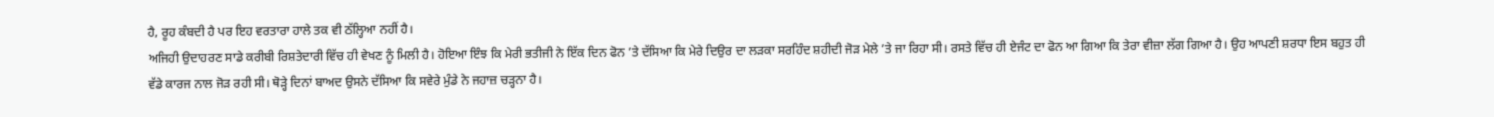ਹੈ, ਰੂਹ ਕੰਬਦੀ ਹੈ ਪਰ ਇਹ ਵਰਤਾਰਾ ਹਾਲੇ ਤਕ ਵੀ ਠੱਲ੍ਹਿਆ ਨਹੀਂ ਹੈ।
ਅਜਿਹੀ ਉਦਾਹਰਣ ਸਾਡੇ ਕਰੀਬੀ ਰਿਸ਼ਤੇਦਾਰੀ ਵਿੱਚ ਹੀ ਵੇਖਣ ਨੂੰ ਮਿਲੀ ਹੈ। ਹੋਇਆ ਇੰਝ ਕਿ ਮੇਰੀ ਭਤੀਜੀ ਨੇ ਇੱਕ ਦਿਨ ਫੋਨ ’ਤੇ ਦੱਸਿਆ ਕਿ ਮੇਰੇ ਦਿਉਰ ਦਾ ਲੜਕਾ ਸਰਹਿੰਦ ਸ਼ਹੀਦੀ ਜੋੜ ਮੇਲੇ ’ਤੇ ਜਾ ਰਿਹਾ ਸੀ। ਰਸਤੇ ਵਿੱਚ ਹੀ ਏਜੰਟ ਦਾ ਫੋਨ ਆ ਗਿਆ ਕਿ ਤੇਰਾ ਵੀਜ਼ਾ ਲੱਗ ਗਿਆ ਹੈ। ਉਹ ਆਪਣੀ ਸ਼ਰਧਾ ਇਸ ਬਹੁਤ ਹੀ ਵੱਡੇ ਕਾਰਜ ਨਾਲ ਜੋੜ ਰਹੀ ਸੀ। ਥੋੜ੍ਹੇ ਦਿਨਾਂ ਬਾਅਦ ਉਸਨੇ ਦੱਸਿਆ ਕਿ ਸਵੇਰੇ ਮੁੰਡੇ ਨੇ ਜਹਾਜ਼ ਚੜ੍ਹਨਾ ਹੈ।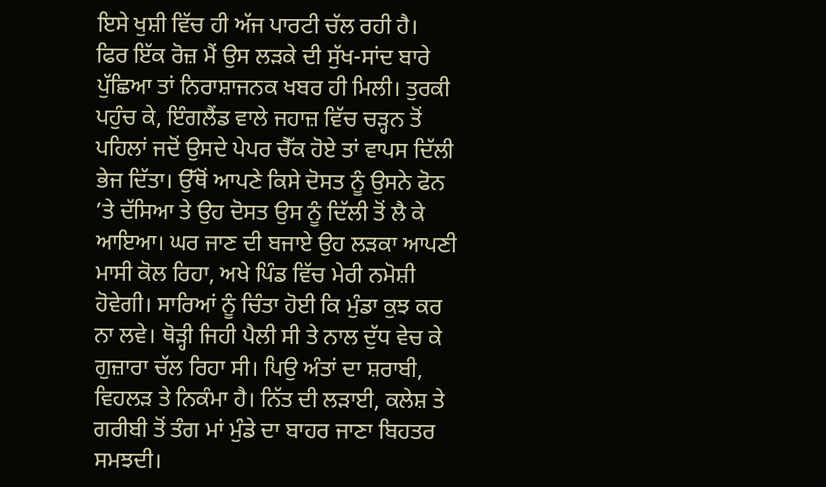ਇਸੇ ਖੁਸ਼ੀ ਵਿੱਚ ਹੀ ਅੱਜ ਪਾਰਟੀ ਚੱਲ ਰਹੀ ਹੈ।
ਫਿਰ ਇੱਕ ਰੋਜ਼ ਮੈਂ ਉਸ ਲੜਕੇ ਦੀ ਸੁੱਖ-ਸਾਂਦ ਬਾਰੇ ਪੁੱਛਿਆ ਤਾਂ ਨਿਰਾਸ਼ਾਜਨਕ ਖਬਰ ਹੀ ਮਿਲੀ। ਤੁਰਕੀ ਪਹੁੰਚ ਕੇ, ਇੰਗਲੈਂਡ ਵਾਲੇ ਜਹਾਜ਼ ਵਿੱਚ ਚੜ੍ਹਨ ਤੋਂ ਪਹਿਲਾਂ ਜਦੋਂ ਉਸਦੇ ਪੇਪਰ ਚੈੱਕ ਹੋਏ ਤਾਂ ਵਾਪਸ ਦਿੱਲੀ ਭੇਜ ਦਿੱਤਾ। ਉੱਥੋਂ ਆਪਣੇ ਕਿਸੇ ਦੋਸਤ ਨੂੰ ਉਸਨੇ ਫੋਨ ’ਤੇ ਦੱਸਿਆ ਤੇ ਉਹ ਦੋਸਤ ਉਸ ਨੂੰ ਦਿੱਲੀ ਤੋਂ ਲੈ ਕੇ ਆਇਆ। ਘਰ ਜਾਣ ਦੀ ਬਜਾਏ ਉਹ ਲੜਕਾ ਆਪਣੀ ਮਾਸੀ ਕੋਲ ਰਿਹਾ, ਅਖੇ ਪਿੰਡ ਵਿੱਚ ਮੇਰੀ ਨਮੋਸ਼ੀ ਹੋਵੇਗੀ। ਸਾਰਿਆਂ ਨੂੰ ਚਿੰਤਾ ਹੋਈ ਕਿ ਮੁੰਡਾ ਕੁਝ ਕਰ ਨਾ ਲਵੇ। ਥੋੜ੍ਹੀ ਜਿਹੀ ਪੈਲੀ ਸੀ ਤੇ ਨਾਲ ਦੁੱਧ ਵੇਚ ਕੇ ਗੁਜ਼ਾਰਾ ਚੱਲ ਰਿਹਾ ਸੀ। ਪਿਉ ਅੰਤਾਂ ਦਾ ਸ਼ਰਾਬੀ, ਵਿਹਲੜ ਤੇ ਨਿਕੰਮਾ ਹੈ। ਨਿੱਤ ਦੀ ਲੜਾਈ, ਕਲੇਸ਼ ਤੇ ਗਰੀਬੀ ਤੋਂ ਤੰਗ ਮਾਂ ਮੁੰਡੇ ਦਾ ਬਾਹਰ ਜਾਣਾ ਬਿਹਤਰ ਸਮਝਦੀ।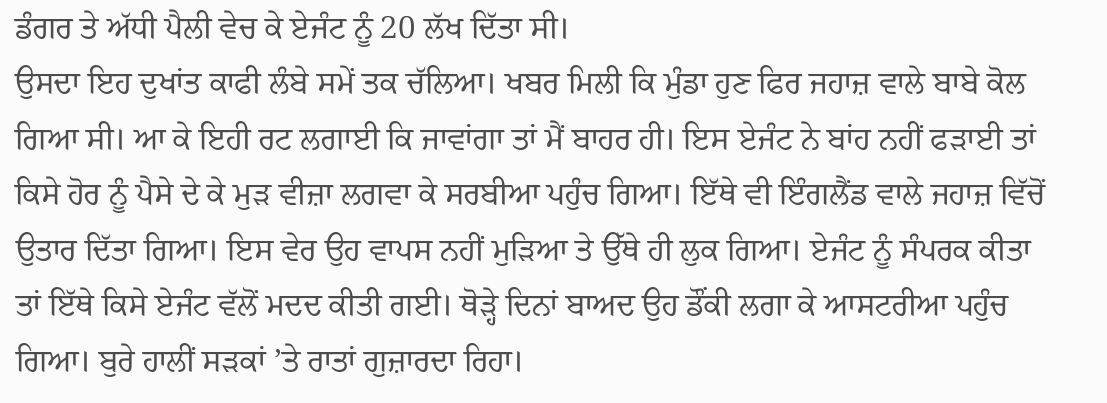ਡੰਗਰ ਤੇ ਅੱਧੀ ਪੈਲੀ ਵੇਚ ਕੇ ਏਜੰਟ ਨੂੰ 20 ਲੱਖ ਦਿੱਤਾ ਸੀ।
ਉਸਦਾ ਇਹ ਦੁਖਾਂਤ ਕਾਫੀ ਲੰਬੇ ਸਮੇਂ ਤਕ ਚੱਲਿਆ। ਖਬਰ ਮਿਲੀ ਕਿ ਮੁੰਡਾ ਹੁਣ ਫਿਰ ਜਹਾਜ਼ ਵਾਲੇ ਬਾਬੇ ਕੋਲ ਗਿਆ ਸੀ। ਆ ਕੇ ਇਹੀ ਰਟ ਲਗਾਈ ਕਿ ਜਾਵਾਂਗਾ ਤਾਂ ਮੈਂ ਬਾਹਰ ਹੀ। ਇਸ ਏਜੰਟ ਨੇ ਬਾਂਹ ਨਹੀਂ ਫੜਾਈ ਤਾਂ ਕਿਸੇ ਹੋਰ ਨੂੰ ਪੈਸੇ ਦੇ ਕੇ ਮੁੜ ਵੀਜ਼ਾ ਲਗਵਾ ਕੇ ਸਰਬੀਆ ਪਹੁੰਚ ਗਿਆ। ਇੱਥੇ ਵੀ ਇੰਗਲੈਂਡ ਵਾਲੇ ਜਹਾਜ਼ ਵਿੱਚੋਂ ਉਤਾਰ ਦਿੱਤਾ ਗਿਆ। ਇਸ ਵੇਰ ਉਹ ਵਾਪਸ ਨਹੀਂ ਮੁੜਿਆ ਤੇ ਉੱਥੇ ਹੀ ਲੁਕ ਗਿਆ। ਏਜੰਟ ਨੂੰ ਸੰਪਰਕ ਕੀਤਾ ਤਾਂ ਇੱਥੇ ਕਿਸੇ ਏਜੰਟ ਵੱਲੋਂ ਮਦਦ ਕੀਤੀ ਗਈ। ਥੋੜ੍ਹੇ ਦਿਨਾਂ ਬਾਅਦ ਉਹ ਡੌਂਕੀ ਲਗਾ ਕੇ ਆਸਟਰੀਆ ਪਹੁੰਚ ਗਿਆ। ਬੁਰੇ ਹਾਲੀਂ ਸੜਕਾਂ ’ਤੇ ਰਾਤਾਂ ਗੁਜ਼ਾਰਦਾ ਰਿਹਾ।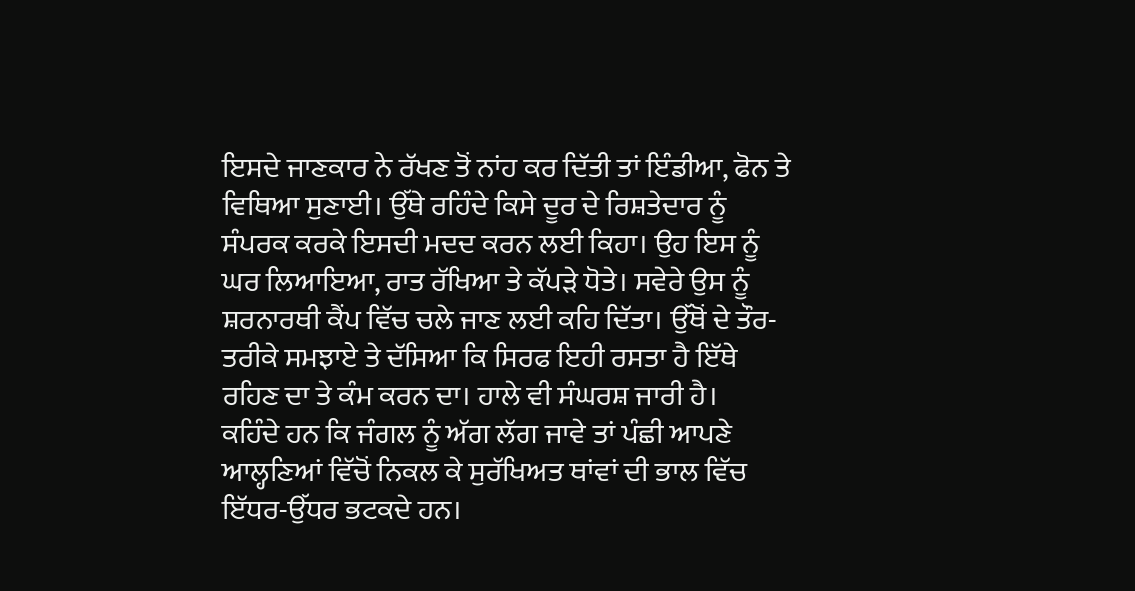ਇਸਦੇ ਜਾਣਕਾਰ ਨੇ ਰੱਖਣ ਤੋਂ ਨਾਂਹ ਕਰ ਦਿੱਤੀ ਤਾਂ ਇੰਡੀਆ, ਫੋਨ ਤੇ ਵਿਥਿਆ ਸੁਣਾਈ। ਉੱਥੇ ਰਹਿੰਦੇ ਕਿਸੇ ਦੂਰ ਦੇ ਰਿਸ਼ਤੇਦਾਰ ਨੂੰ ਸੰਪਰਕ ਕਰਕੇ ਇਸਦੀ ਮਦਦ ਕਰਨ ਲਈ ਕਿਹਾ। ਉਹ ਇਸ ਨੂੰ ਘਰ ਲਿਆਇਆ, ਰਾਤ ਰੱਖਿਆ ਤੇ ਕੱਪੜੇ ਧੋਤੇ। ਸਵੇਰੇ ਉਸ ਨੂੰ ਸ਼ਰਨਾਰਥੀ ਕੈਂਪ ਵਿੱਚ ਚਲੇ ਜਾਣ ਲਈ ਕਹਿ ਦਿੱਤਾ। ਉੱਥੋਂ ਦੇ ਤੌਰ-ਤਰੀਕੇ ਸਮਝਾਏ ਤੇ ਦੱਸਿਆ ਕਿ ਸਿਰਫ ਇਹੀ ਰਸਤਾ ਹੈ ਇੱਥੇ ਰਹਿਣ ਦਾ ਤੇ ਕੰਮ ਕਰਨ ਦਾ। ਹਾਲੇ ਵੀ ਸੰਘਰਸ਼ ਜਾਰੀ ਹੈ।
ਕਹਿੰਦੇ ਹਨ ਕਿ ਜੰਗਲ ਨੂੰ ਅੱਗ ਲੱਗ ਜਾਵੇ ਤਾਂ ਪੰਛੀ ਆਪਣੇ ਆਲ੍ਹਣਿਆਂ ਵਿੱਚੋਂ ਨਿਕਲ ਕੇ ਸੁਰੱਖਿਅਤ ਥਾਂਵਾਂ ਦੀ ਭਾਲ ਵਿੱਚ ਇੱਧਰ-ਉੱਧਰ ਭਟਕਦੇ ਹਨ।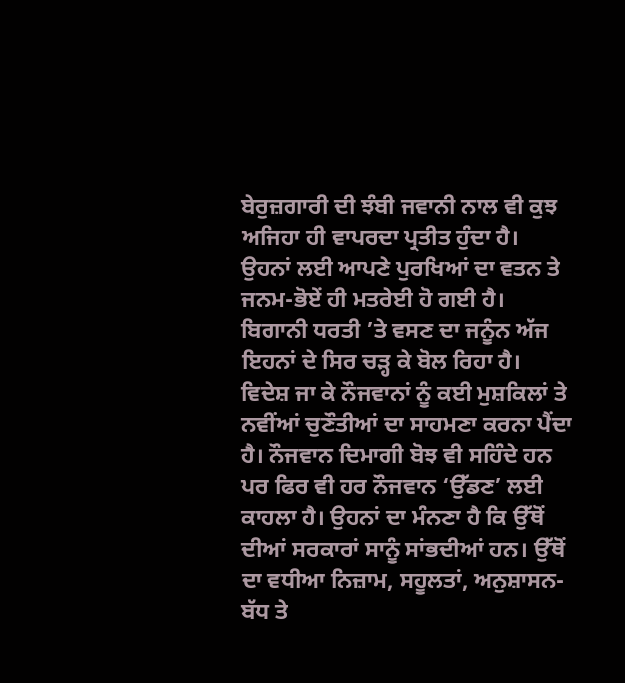ਬੇਰੁਜ਼ਗਾਰੀ ਦੀ ਝੰਬੀ ਜਵਾਨੀ ਨਾਲ ਵੀ ਕੁਝ ਅਜਿਹਾ ਹੀ ਵਾਪਰਦਾ ਪ੍ਰਤੀਤ ਹੁੰਦਾ ਹੈ। ਉਹਨਾਂ ਲਈ ਆਪਣੇ ਪੁਰਖਿਆਂ ਦਾ ਵਤਨ ਤੇ ਜਨਮ-ਭੋਏਂ ਹੀ ਮਤਰੇਈ ਹੋ ਗਈ ਹੈ। ਬਿਗਾਨੀ ਧਰਤੀ ’ਤੇ ਵਸਣ ਦਾ ਜਨੂੰਨ ਅੱਜ ਇਹਨਾਂ ਦੇ ਸਿਰ ਚੜ੍ਹ ਕੇ ਬੋਲ ਰਿਹਾ ਹੈ। ਵਿਦੇਸ਼ ਜਾ ਕੇ ਨੌਜਵਾਨਾਂ ਨੂੰ ਕਈ ਮੁਸ਼ਕਿਲਾਂ ਤੇ ਨਵੀਂਆਂ ਚੁਣੌਤੀਆਂ ਦਾ ਸਾਹਮਣਾ ਕਰਨਾ ਪੈਂਦਾ ਹੈ। ਨੌਜਵਾਨ ਦਿਮਾਗੀ ਬੋਝ ਵੀ ਸਹਿੰਦੇ ਹਨ ਪਰ ਫਿਰ ਵੀ ਹਰ ਨੌਜਵਾਨ ‘ਉੱਡਣ’ ਲਈ ਕਾਹਲਾ ਹੈ। ਉਹਨਾਂ ਦਾ ਮੰਨਣਾ ਹੈ ਕਿ ਉੱਥੋਂ ਦੀਆਂ ਸਰਕਾਰਾਂ ਸਾਨੂੰ ਸਾਂਭਦੀਆਂ ਹਨ। ਉੱਥੋਂ ਦਾ ਵਧੀਆ ਨਿਜ਼ਾਮ, ਸਹੂਲਤਾਂ, ਅਨੁਸ਼ਾਸਨ-ਬੱਧ ਤੇ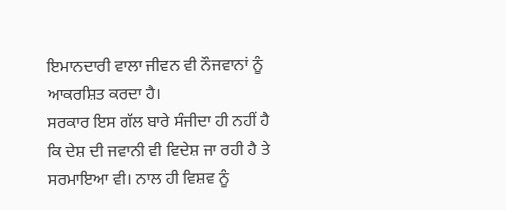ਇਮਾਨਦਾਰੀ ਵਾਲਾ ਜੀਵਨ ਵੀ ਨੌਜਵਾਨਾਂ ਨੂੰ ਆਕਰਸ਼ਿਤ ਕਰਦਾ ਹੈ।
ਸਰਕਾਰ ਇਸ ਗੱਲ ਬਾਰੇ ਸੰਜੀਦਾ ਹੀ ਨਹੀਂ ਹੈ ਕਿ ਦੇਸ਼ ਦੀ ਜਵਾਨੀ ਵੀ ਵਿਦੇਸ਼ ਜਾ ਰਹੀ ਹੈ ਤੇ ਸਰਮਾਇਆ ਵੀ। ਨਾਲ ਹੀ ਵਿਸ਼ਵ ਨੂੰ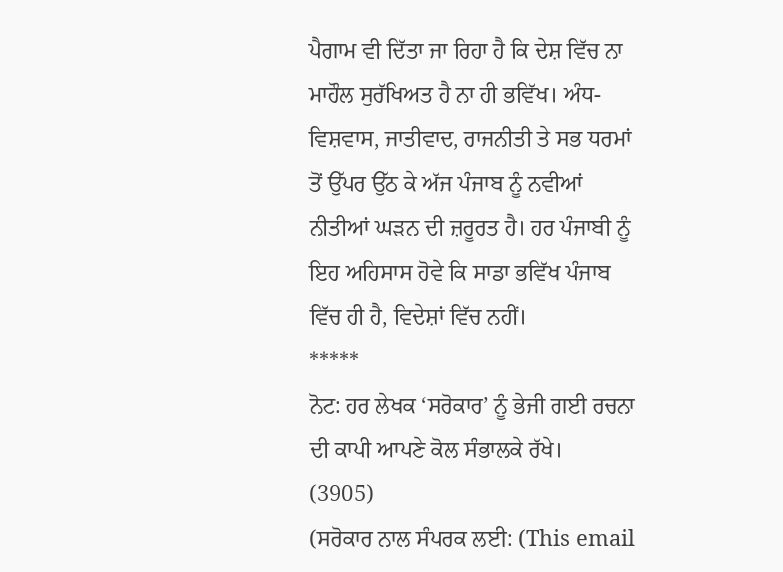ਪੈਗਾਮ ਵੀ ਦਿੱਤਾ ਜਾ ਰਿਹਾ ਹੈ ਕਿ ਦੇਸ਼ ਵਿੱਚ ਨਾ ਮਾਹੌਲ ਸੁਰੱਖਿਅਤ ਹੈ ਨਾ ਹੀ ਭਵਿੱਖ। ਅੰਧ-ਵਿਸ਼ਵਾਸ, ਜਾਤੀਵਾਦ, ਰਾਜਨੀਤੀ ਤੇ ਸਭ ਧਰਮਾਂ ਤੋਂ ਉੱਪਰ ਉੱਠ ਕੇ ਅੱਜ ਪੰਜਾਬ ਨੂੰ ਨਵੀਆਂ ਨੀਤੀਆਂ ਘੜਨ ਦੀ ਜ਼ਰੂਰਤ ਹੈ। ਹਰ ਪੰਜਾਬੀ ਨੂੰ ਇਹ ਅਹਿਸਾਸ ਹੋਵੇ ਕਿ ਸਾਡਾ ਭਵਿੱਖ ਪੰਜਾਬ ਵਿੱਚ ਹੀ ਹੈ, ਵਿਦੇਸ਼ਾਂ ਵਿੱਚ ਨਹੀਂ।
*****
ਨੋਟ: ਹਰ ਲੇਖਕ ‘ਸਰੋਕਾਰ’ ਨੂੰ ਭੇਜੀ ਗਈ ਰਚਨਾ ਦੀ ਕਾਪੀ ਆਪਣੇ ਕੋਲ ਸੰਭਾਲਕੇ ਰੱਖੇ।
(3905)
(ਸਰੋਕਾਰ ਨਾਲ ਸੰਪਰਕ ਲਈ: (This email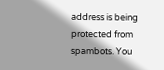address is being protected from spambots. You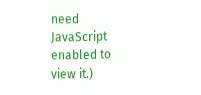need JavaScript enabled to view it.)